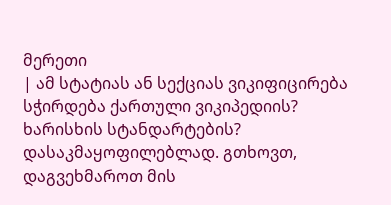მერეთი
| ამ სტატიას ან სექციას ვიკიფიცირება სჭირდება ქართული ვიკიპედიის? ხარისხის სტანდარტების? დასაკმაყოფილებლად. გთხოვთ, დაგვეხმაროთ მის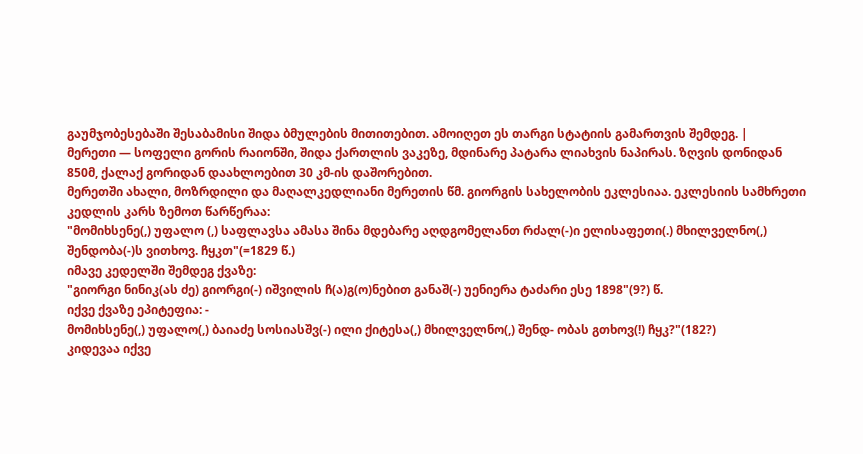გაუმჯობესებაში შესაბამისი შიდა ბმულების მითითებით. ამოიღეთ ეს თარგი სტატიის გამართვის შემდეგ. |
მერეთი — სოფელი გორის რაიონში, შიდა ქართლის ვაკეზე, მდინარე პატარა ლიახვის ნაპირას. ზღვის დონიდან 850მ, ქალაქ გორიდან დაახლოებით 30 კმ-ის დაშორებით.
მერეთში ახალი, მოზრდილი და მაღალკედლიანი მერეთის წმ. გიორგის სახელობის ეკლესიაა. ეკლესიის სამხრეთი კედლის კარს ზემოთ წარწერაა:
"მომიხსენე(,) უფალო (,) საფლავსა ამასა შინა მდებარე აღდგომელანთ რძალ(-)ი ელისაფეთი(.) მხილველნო(,) შენდობა(-)ს ვითხოვ. ჩყკთ"(=1829 წ.)
იმავე კედელში შემდეგ ქვაზე:
"გიორგი ნინიკ(ას ძე) გიორგი(-) იშვილის ჩ(ა)გ(ო)ნებით განაშ(-) უენიერა ტაძარი ესე 1898"(9?) წ.
იქვე ქვაზე ეპიტეფია: -
მომიხსენე(,) უფალო(,) ბაიაძე სოსიასშვ(-) ილი ქიტესა(,) მხილველნო(,) შენდ- ობას გთხოვ(!) ჩყკ?"(182?)
კიდევაა იქვე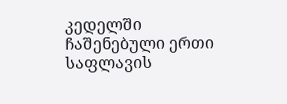კედელში ჩაშენებული ერთი საფლავის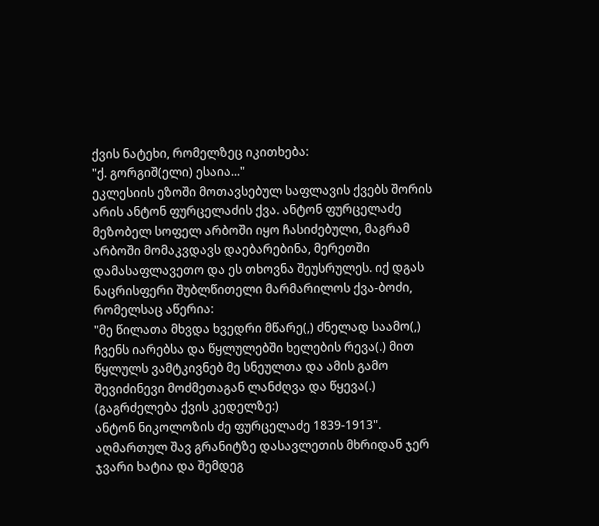ქვის ნატეხი, რომელზეც იკითხება:
"ქ. გორგიშ(ელი) ესაია..."
ეკლესიის ეზოში მოთავსებულ საფლავის ქვებს შორის არის ანტონ ფურცელაძის ქვა. ანტონ ფურცელაძე მეზობელ სოფელ არბოში იყო ჩასიძებული, მაგრამ არბოში მომაკვდავს დაებარებინა, მერეთში დამასაფლავეთო და ეს თხოვნა შეუსრულეს. იქ დგას ნაცრისფერი შუბლწითელი მარმარილოს ქვა-ბოძი, რომელსაც აწერია:
"მე წილათა მხვდა ხვედრი მწარე(,) ძნელად საამო(,) ჩვენს იარებსა და წყლულებში ხელების რევა(.) მით წყლულს ვამტკივნებ მე სნეულთა და ამის გამო შევიძინევი მოძმეთაგან ლანძღვა და წყევა(.)
(გაგრძელება ქვის კედელზე:)
ანტონ ნიკოლოზის ძე ფურცელაძე 1839-1913".
აღმართულ შავ გრანიტზე დასავლეთის მხრიდან ჯერ ჯვარი ხატია და შემდეგ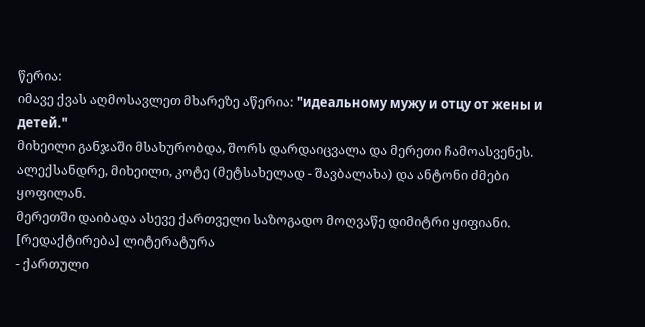წერია:
იმავე ქვას აღმოსავლეთ მხარეზე აწერია: "идеальному мужу и отцу от жены и детей."
მიხეილი განჯაში მსახურობდა, შორს დარდაიცვალა და მერეთი ჩამოასვენეს.
ალექსანდრე, მიხეილი, კოტე (მეტსახელად - შავბალახა) და ანტონი ძმები ყოფილან.
მერეთში დაიბადა ასევე ქართველი საზოგადო მოღვაწე დიმიტრი ყიფიანი.
[რედაქტირება] ლიტერატურა
- ქართული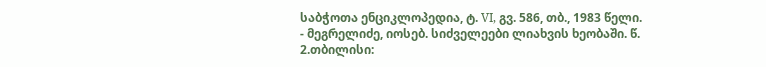საბჭოთა ენციკლოპედია, ტ. VI, გვ. 586, თბ., 1983 წელი.
- მეგრელიძე, იოსებ. სიძველეები ლიახვის ხეობაში. წ. 2.თბილისი: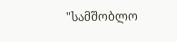"სამშობლო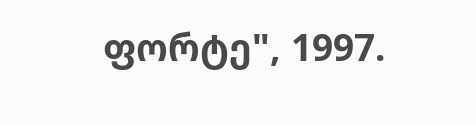ფორტე", 1997.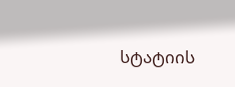სტატიის